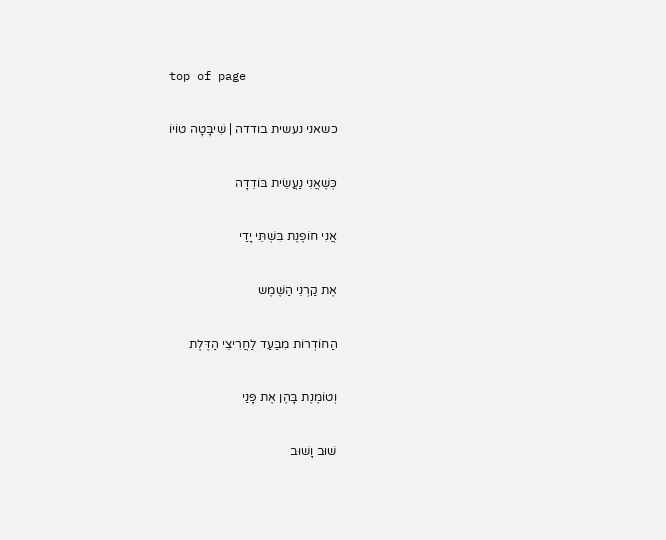top of page

כשאני נעשית בודדה | שִׁיבָּטָה טוֹיוֹ

כְּשֶׁאֲנִי נַעֲשֵׂית בּוֹדֵדָה

אֲנִי חוֹפֶנֶת בִּשְׁתֵּי יָדַי

אֶת קַרְנֵי הַשֶּׁמֶש

הַחוֹדְרוֹת מִבַּעַד לַחֲרִיצֵי הַדֶּלֶת

וְטוֹמֶנֶת בָּהֶן אֶת פָּנַי

שׁוּב וָשׁוּב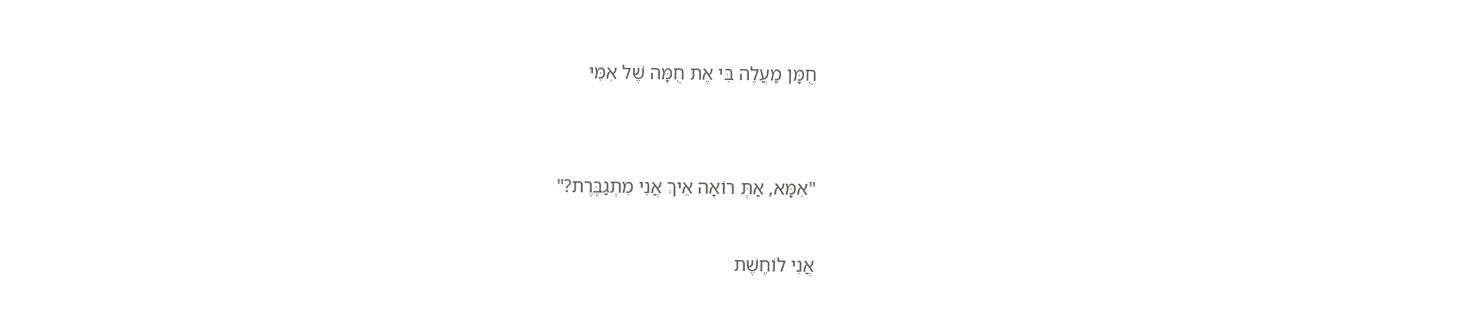חֻמָּן מַעֲלֶה בִּי אֶת חֻמָּה שֶׁל אִמִּי


"אִמָּא, אַתְּ רוֹאָה אֵיךְ אֲנִי מִתְגַבֶּרֶת?"

אֲנִי לוֹחֶשֶׁת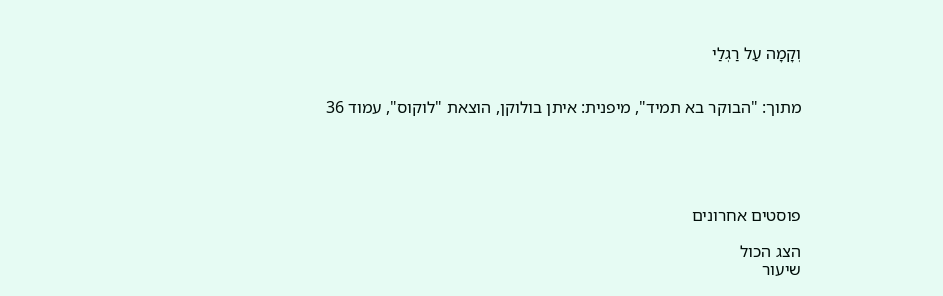וְקָמָה עַל רַגְלַי


מתוך: "הבוקר בא תמיד", מיפנית: איתן בולוקן, הוצאת "לוקוס", עמוד 36





פוסטים אחרונים

הצג הכול
שיעור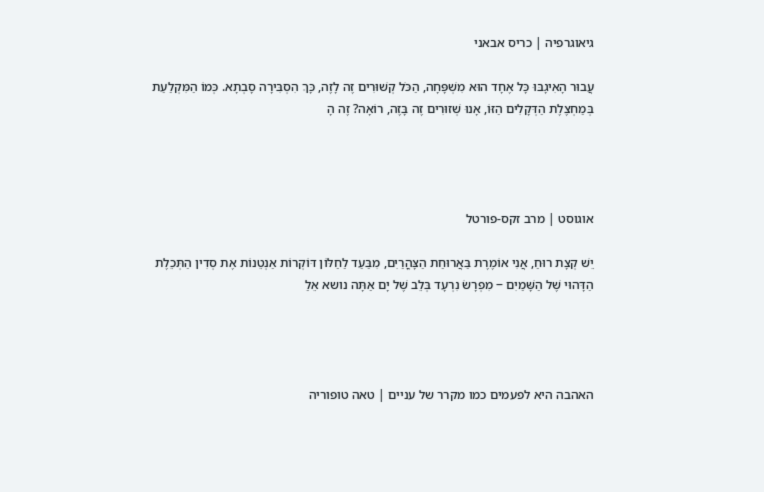גיאוגרפיה | כריס אבאני

עֲבוּר הָאִיגָבּוּ כָּל אֶחָד הוּא מִשְׁפָּחָה, הַכֹּל קְשׁוּרִים זֶה לָזֶה, כָּךְ הִסְבִּירָה סָבְתָא. כְּמוֹ הַמִּקְלַעַת בְּמַחְצֶלֶת הַדְּקָלִים הַזּוֹ, אָנוּ שְׁזוּרִים זֶה בָּזֶה, רוֹאָה? זֶה הָ




אוגוסט | מרב זקס-פורטל

יֵשׁ קְצָת רוּחַ, אֲנִי אוֹמֶרֶת בַּאֲרוּחַת הַצָּהֳרַיִם, מִבַּעַד לַחַלּוֹן דּוֹקְרוֹת אַנְטֵנוֹת אֶת סְדִין הַתְּכֵלֶת הַדָּהוּי שֶׁל הַשָּׁמַיִם ‒ מִפְרָשׂ נִרְעָד בְּלֵב שֶׁל יָם אַתָּה נושא אֵלַ




האהבה היא לפעמים כמו מקרר של עניים | טאה טופוריה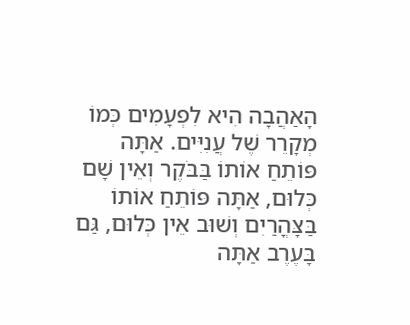הָאַהֲבָה הִיא לִפְעָמִים כְּמוֹ מְקָרֵר שֶׁל עֲנִיִּים. אַתָּה פּוֹתֵחַ אוֹתוֹ בַּבֹּקֶר וְאֵין שָׁם כְּלוּם, אַתָּה פּוֹתֵחַ אוֹתוֹ בַּצָּהֳרַיִם וְשׁוּב אֵין כְּלוּם, גַּם בָּעֶרֶב אַתָּה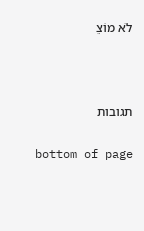לֹא מוֹצֵ





תגובות


bottom of page